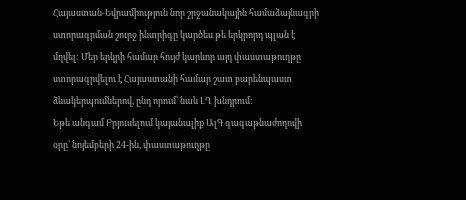Հայաստան-Եվրամիություն նոր շրջանակային համաձայնագրի ստորագրման շուրջ ինտրիգը կարծես թե երկրորդ պլան է մղվել: Մեր երկրի համար հույժ կարևոր այդ փաստաթուղթը ստորագրվելու է Հայաստանի համար շատ բարենպաստ ձևակերպումներով, ընդ որում՝ նաև ԼՂ խնդրում:
Եթե անգամ Բրյուսելում կայանալիք ԱլԳ գագաթնաժողովի օրը՝ նոյեմբերի 24-ին, փաստաթուղթը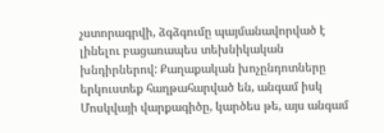չստորագրվի, ձգձգումը պայմանավորված է լինելու բացառապես տեխնիկական խնդիրներով: Քաղաքական խոչընդոտները երկուստեք հաղթահարված են, անգամ իսկ Մոսկվայի վարքագիծը, կարծես թե, այս անգամ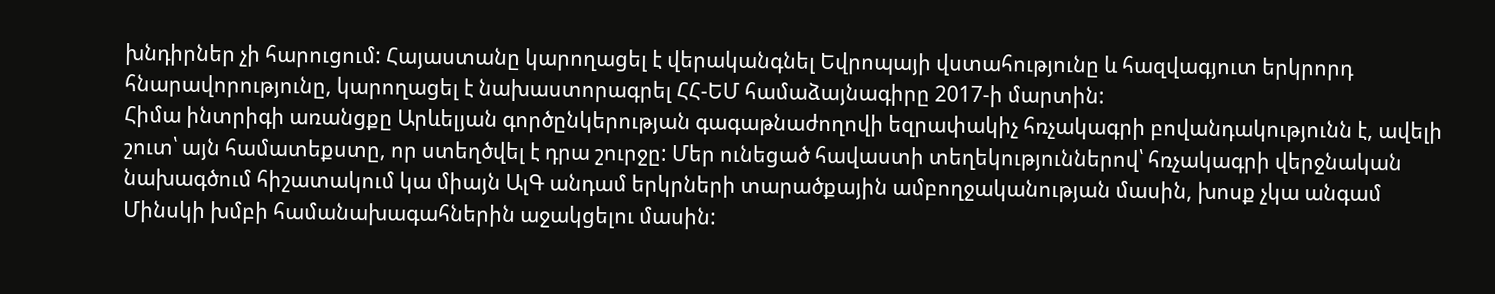խնդիրներ չի հարուցում: Հայաստանը կարողացել է վերականգնել Եվրոպայի վստահությունը և հազվագյուտ երկրորդ հնարավորությունը, կարողացել է նախաստորագրել ՀՀ-ԵՄ համաձայնագիրը 2017-ի մարտին:
Հիմա ինտրիգի առանցքը Արևելյան գործընկերության գագաթնաժողովի եզրափակիչ հռչակագրի բովանդակությունն է, ավելի շուտ՝ այն համատեքստը, որ ստեղծվել է դրա շուրջը: Մեր ունեցած հավաստի տեղեկություններով՝ հռչակագրի վերջնական նախագծում հիշատակում կա միայն ԱլԳ անդամ երկրների տարածքային ամբողջականության մասին, խոսք չկա անգամ Մինսկի խմբի համանախագահներին աջակցելու մասին: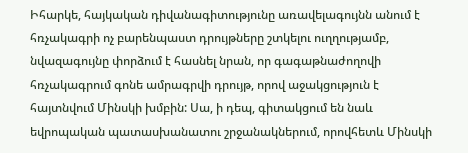Իհարկե, հայկական դիվանագիտությունը առավելագույնն անում է հռչակագրի ոչ բարենպաստ դրույթները շտկելու ուղղությամբ, նվազագույնը փորձում է հասնել նրան, որ գագաթնաժողովի հռչակագրում գոնե ամրագրվի դրույթ, որով աջակցություն է հայտնվում Մինսկի խմբին: Սա, ի դեպ, գիտակցում են նաև եվրոպական պատասխանատու շրջանակներում, որովհետև Մինսկի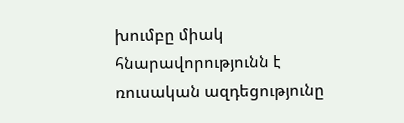խումբը միակ հնարավորությունն է ռուսական ազդեցությունը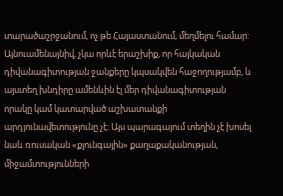տարածաշրջանում, ոչ թե Հայաստանում, մեղմելու համար:
Այնուամենայնիվ, չկա որևէ երաշխիք, որ հայկական դիվանագիտության ջանքերը կպսակվեն հաջողությամբ, և այստեղ խնդիրը ամենևին էլ մեր դիվանագիտության որակը կամ կատարված աշխատանքի արդյունավետությունը չէ: Այս պարագայում տեղին չէ խոսել նաև ռուսական «քլունգային» քաղաքականության, միջամտությունների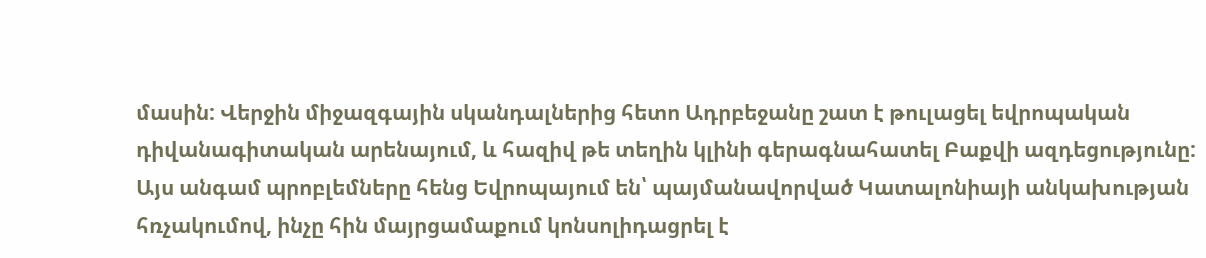մասին: Վերջին միջազգային սկանդալներից հետո Ադրբեջանը շատ է թուլացել եվրոպական դիվանագիտական արենայում, և հազիվ թե տեղին կլինի գերագնահատել Բաքվի ազդեցությունը:
Այս անգամ պրոբլեմները հենց Եվրոպայում են՝ պայմանավորված Կատալոնիայի անկախության հռչակումով, ինչը հին մայրցամաքում կոնսոլիդացրել է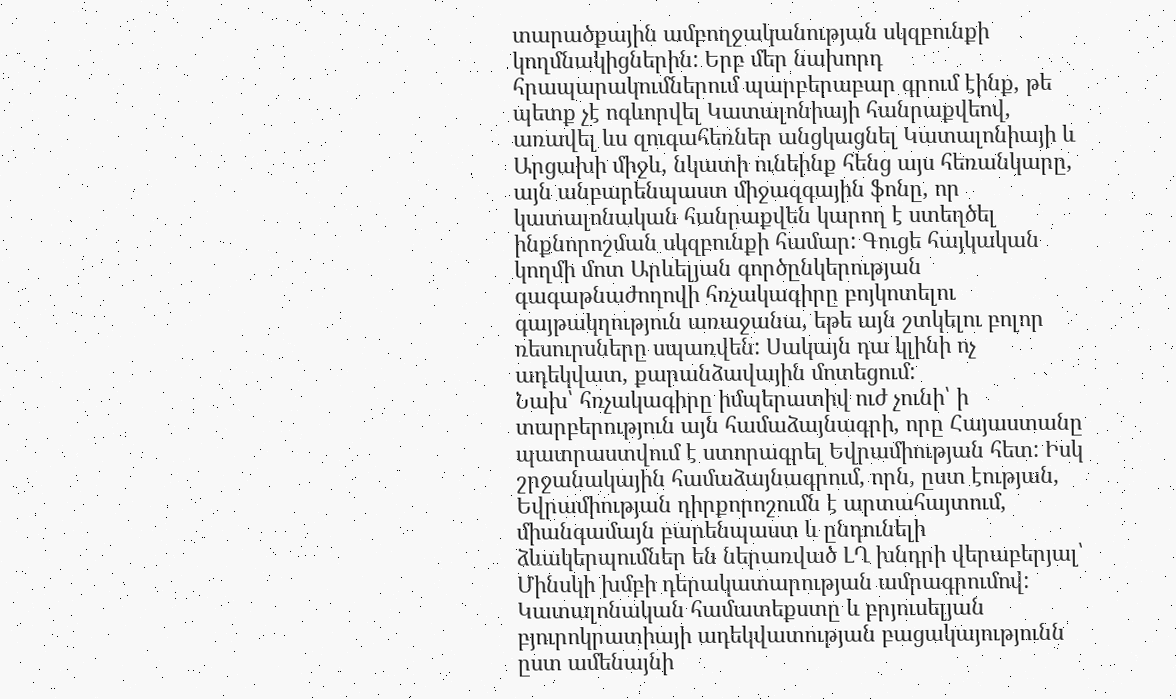տարածքային ամբողջականության սկզբունքի կողմնակիցներին: Երբ մեր նախորդ հրապարակումներում պարբերաբար գրում էինք, թե պետք չէ ոգևորվել Կատալոնիայի հանրաքվեով, առավել ևս զուգահեռներ անցկացնել Կատալոնիայի և Արցախի միջև, նկատի ունեինք հենց այս հեռանկարը, այն անբարենպաստ միջազգային ֆոնը, որ կատալոնական հանրաքվեն կարող է ստեղծել ինքնորոշման սկզբունքի համար: Գուցե հայկական կողմի մոտ Արևելյան գործընկերության գագաթնաժողովի հռչակագիրը բոյկոտելու գայթակղություն առաջանա, եթե այն շտկելու բոլոր ռեսուրսները սպառվեն: Սակայն դա կլինի ոչ ադեկվատ, քարանձավային մոտեցում:
Նախ՝ հռչակագիրը իմպերատիվ ուժ չունի՝ ի տարբերություն այն համաձայնագրի, որը Հայաստանը պատրաստվում է ստորագրել Եվրամիության հետ: Իսկ շրջանակային համաձայնագրում, որն, ըստ էության, Եվրամիության դիրքորոշումն է արտահայտում, միանգամայն բարենպաստ և ընդունելի ձևակերպումներ են ներառված ԼՂ խնդրի վերաբերյալ՝ Մինսկի խմբի դերակատարության ամրագրումով: Կատալոնական համատեքստը և բրյուսելյան բյուրոկրատիայի ադեկվատության բացակայությունն ըստ ամենայնի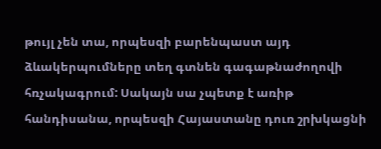թույլ չեն տա, որպեսզի բարենպաստ այդ ձևակերպումները տեղ գտնեն գագաթնաժողովի հռչակագրում: Սակայն սա չպետք է առիթ հանդիսանա, որպեսզի Հայաստանը դուռ շրխկացնի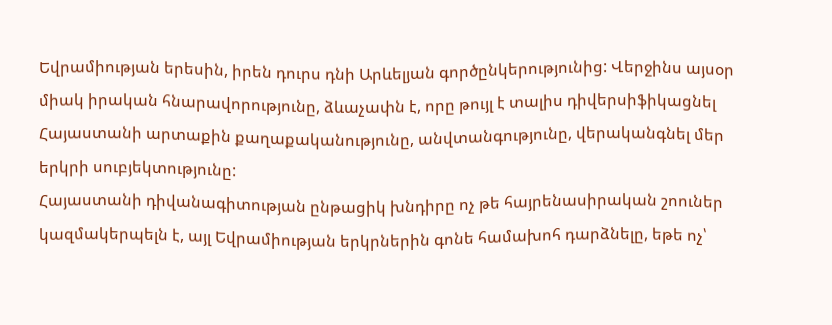Եվրամիության երեսին, իրեն դուրս դնի Արևելյան գործընկերությունից: Վերջինս այսօր միակ իրական հնարավորությունը, ձևաչափն է, որը թույլ է տալիս դիվերսիֆիկացնել Հայաստանի արտաքին քաղաքականությունը, անվտանգությունը, վերականգնել մեր երկրի սուբյեկտությունը:
Հայաստանի դիվանագիտության ընթացիկ խնդիրը ոչ թե հայրենասիրական շոուներ կազմակերպելն է, այլ Եվրամիության երկրներին գոնե համախոհ դարձնելը, եթե ոչ՝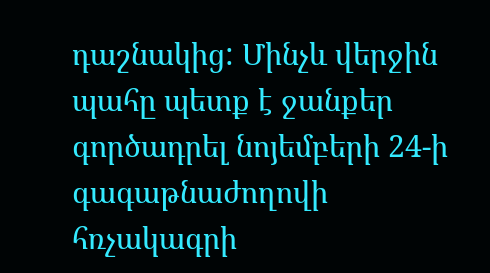դաշնակից: Մինչև վերջին պահը պետք է ջանքեր գործադրել նոյեմբերի 24-ի գագաթնաժողովի հռչակագրի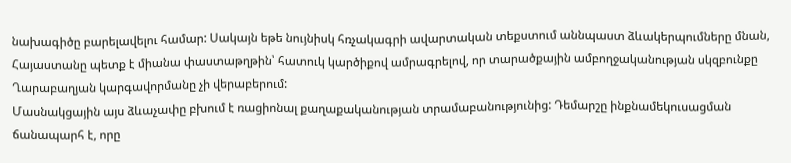նախագիծը բարելավելու համար: Սակայն եթե նույնիսկ հռչակագրի ավարտական տեքստում աննպաստ ձևակերպումները մնան, Հայաստանը պետք է միանա փաստաթղթին՝ հատուկ կարծիքով ամրագրելով, որ տարածքային ամբողջականության սկզբունքը Ղարաբաղյան կարգավորմանը չի վերաբերում:
Մասնակցային այս ձևաչափը բխում է ռացիոնալ քաղաքականության տրամաբանությունից: Դեմարշը ինքնամեկուսացման ճանապարհ է, որը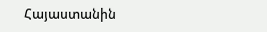Հայաստանին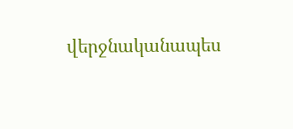վերջնականապես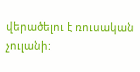վերածելու է ռուսական չուլանի: